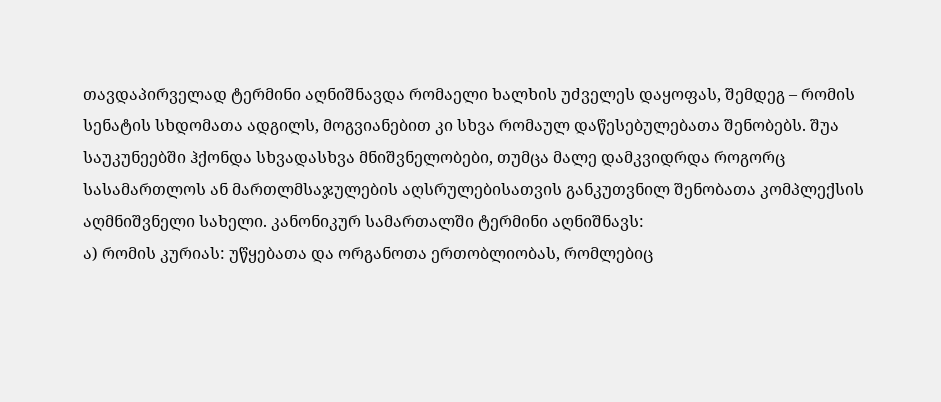თავდაპირველად ტერმინი აღნიშნავდა რომაელი ხალხის უძველეს დაყოფას, შემდეგ – რომის სენატის სხდომათა ადგილს, მოგვიანებით კი სხვა რომაულ დაწესებულებათა შენობებს. შუა საუკუნეებში ჰქონდა სხვადასხვა მნიშვნელობები, თუმცა მალე დამკვიდრდა როგორც სასამართლოს ან მართლმსაჯულების აღსრულებისათვის განკუთვნილ შენობათა კომპლექსის აღმნიშვნელი სახელი. კანონიკურ სამართალში ტერმინი აღნიშნავს:
ა) რომის კურიას: უწყებათა და ორგანოთა ერთობლიობას, რომლებიც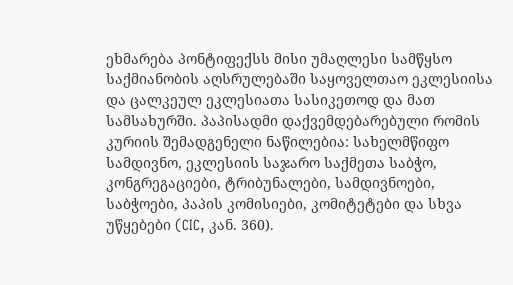ეხმარება პონტიფექსს მისი უმაღლესი სამწყსო საქმიანობის აღსრულებაში საყოველთაო ეკლესიისა და ცალკეულ ეკლესიათა სასიკეთოდ და მათ სამსახურში. პაპისადმი დაქვემდებარებული რომის კურიის შემადგენელი ნაწილებია: სახელმწიფო სამდივნო, ეკლესიის საჯარო საქმეთა საბჭო, კონგრეგაციები, ტრიბუნალები, სამდივნოები, საბჭოები, პაპის კომისიები, კომიტეტები და სხვა უწყებები (CIC, კან. 360).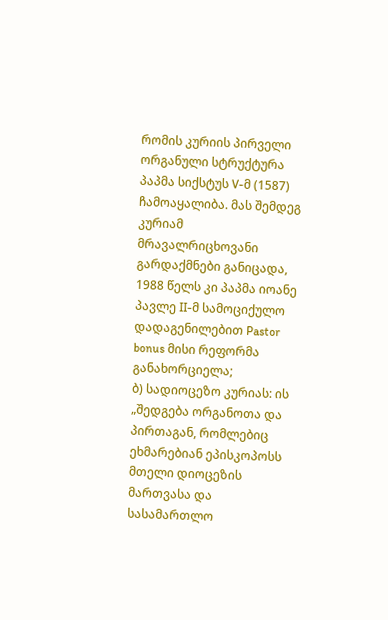რომის კურიის პირველი ორგანული სტრუქტურა პაპმა სიქსტუს V-მ (1587) ჩამოაყალიბა. მას შემდეგ კურიამ მრავალრიცხოვანი გარდაქმნები განიცადა, 1988 წელს კი პაპმა იოანე პავლე II-მ სამოციქულო დადაგენილებით Pastor bonus მისი რეფორმა განახორციელა;
ბ) სადიოცეზო კურიას: ის „შედგება ორგანოთა და პირთაგან, რომლებიც ეხმარებიან ეპისკოპოსს მთელი დიოცეზის მართვასა და სასამართლო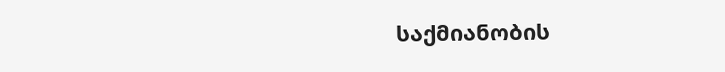საქმიანობის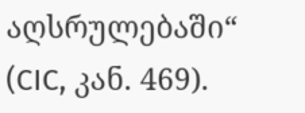აღსრულებაში“ (CIC, კან. 469).